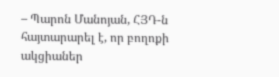– Պարոն Մանոյան, ՀՅԴ-ն հայտարարել է, որ բողոքի ակցիաներ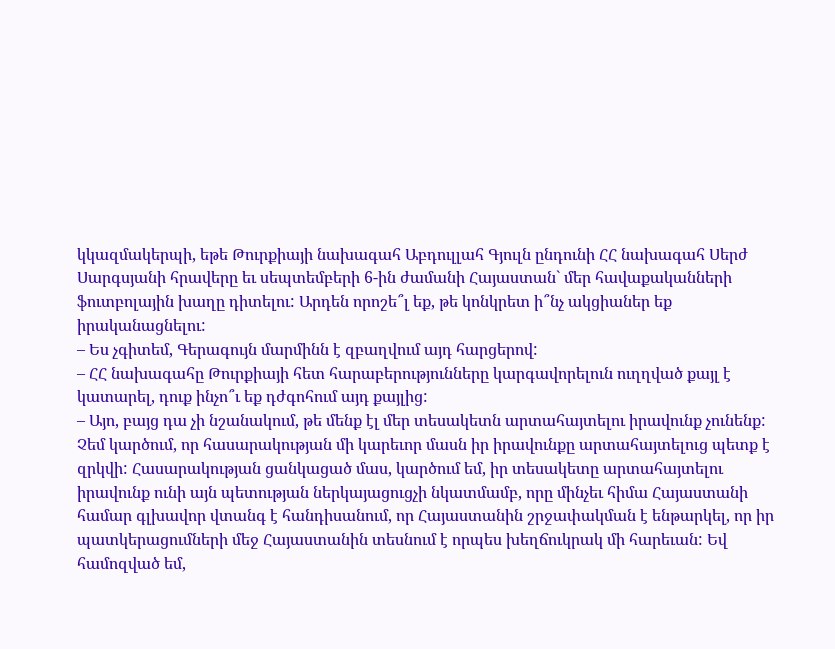կկազմակերպի, եթե Թուրքիայի նախագահ Աբդուլլահ Գյուլն ընդունի ՀՀ նախագահ Սերժ Սարգսյանի հրավերը եւ սեպտեմբերի 6-ին ժամանի Հայաստան` մեր հավաքականների ֆուտբոլային խաղը դիտելու: Արդեն որոշե՞լ եք, թե կոնկրետ ի՞նչ ակցիաներ եք իրականացնելու:
– Ես չգիտեմ, Գերագույն մարմինն է զբաղվում այդ հարցերով:
– ՀՀ նախագահը Թուրքիայի հետ հարաբերությունները կարգավորելուն ուղղված քայլ է կատարել, դուք ինչո՞ւ եք դժգոհում այդ քայլից:
– Այո, բայց դա չի նշանակում, թե մենք էլ մեր տեսակետն արտահայտելու իրավունք չունենք: Չեմ կարծում, որ հասարակության մի կարեւոր մասն իր իրավունքը արտահայտելուց պետք է զրկվի: Հասարակության ցանկացած մաս, կարծում եմ, իր տեսակետը արտահայտելու իրավունք ունի այն պետության ներկայացուցչի նկատմամբ, որը մինչեւ հիմա Հայաստանի համար գլխավոր վտանգ է հանդիսանում, որ Հայաստանին շրջափակման է ենթարկել, որ իր պատկերացումների մեջ Հայաստանին տեսնում է որպես խեղճուկրակ մի հարեւան: Եվ համոզված եմ,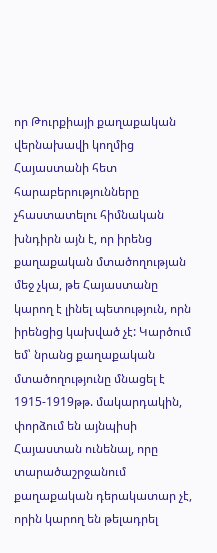որ Թուրքիայի քաղաքական վերնախավի կողմից Հայաստանի հետ հարաբերությունները չհաստատելու հիմնական խնդիրն այն է, որ իրենց քաղաքական մտածողության մեջ չկա, թե Հայաստանը կարող է լինել պետություն, որն իրենցից կախված չէ: Կարծում եմ՝ նրանց քաղաքական մտածողությունը մնացել է 1915-1919թթ. մակարդակին, փորձում են այնպիսի Հայաստան ունենալ, որը տարածաշրջանում քաղաքական դերակատար չէ, որին կարող են թելադրել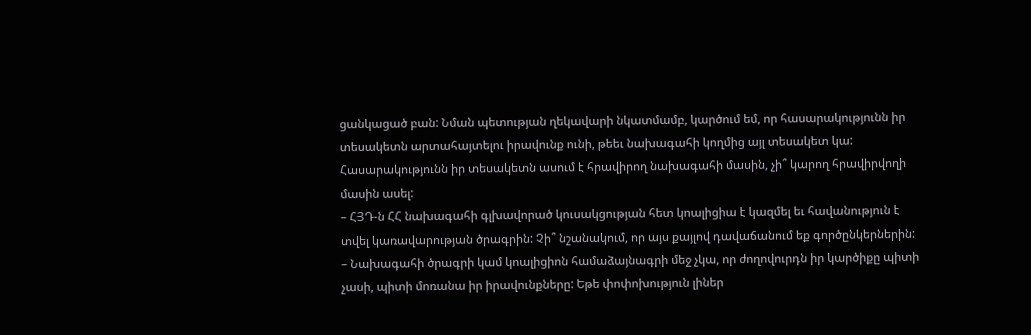ցանկացած բան: Նման պետության ղեկավարի նկատմամբ, կարծում եմ, որ հասարակությունն իր տեսակետն արտահայտելու իրավունք ունի, թեեւ նախագահի կողմից այլ տեսակետ կա: Հասարակությունն իր տեսակետն ասում է հրավիրող նախագահի մասին, չի՞ կարող հրավիրվողի մասին ասել:
– ՀՅԴ-ն ՀՀ նախագահի գլխավորած կուսակցության հետ կոալիցիա է կազմել եւ հավանություն է տվել կառավարության ծրագրին: Չի՞ նշանակում, որ այս քայլով դավաճանում եք գործընկերներին:
– Նախագահի ծրագրի կամ կոալիցիոն համաձայնագրի մեջ չկա, որ ժողովուրդն իր կարծիքը պիտի չասի, պիտի մոռանա իր իրավունքները: Եթե փոփոխություն լիներ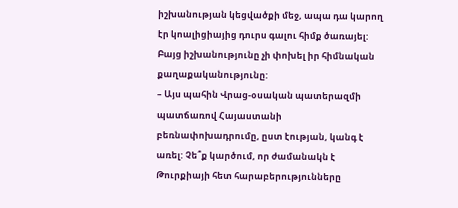իշխանության կեցվածքի մեջ, ապա դա կարող էր կոալիցիայից դուրս գալու հիմք ծառայել: Բայց իշխանությունը չի փոխել իր հիմնական քաղաքականությունը:
– Այս պահին Վրաց-օսական պատերազմի պատճառով Հայաստանի բեռնափոխադրումը, ըստ էության, կանգ է առել: Չե՞ք կարծում, որ ժամանակն է Թուրքիայի հետ հարաբերությունները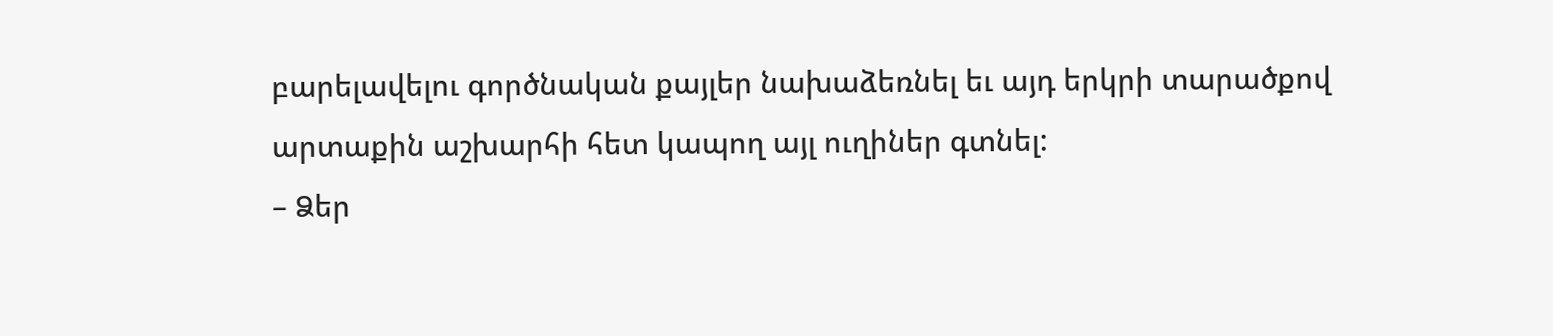բարելավելու գործնական քայլեր նախաձեռնել եւ այդ երկրի տարածքով արտաքին աշխարհի հետ կապող այլ ուղիներ գտնել:
– Ձեր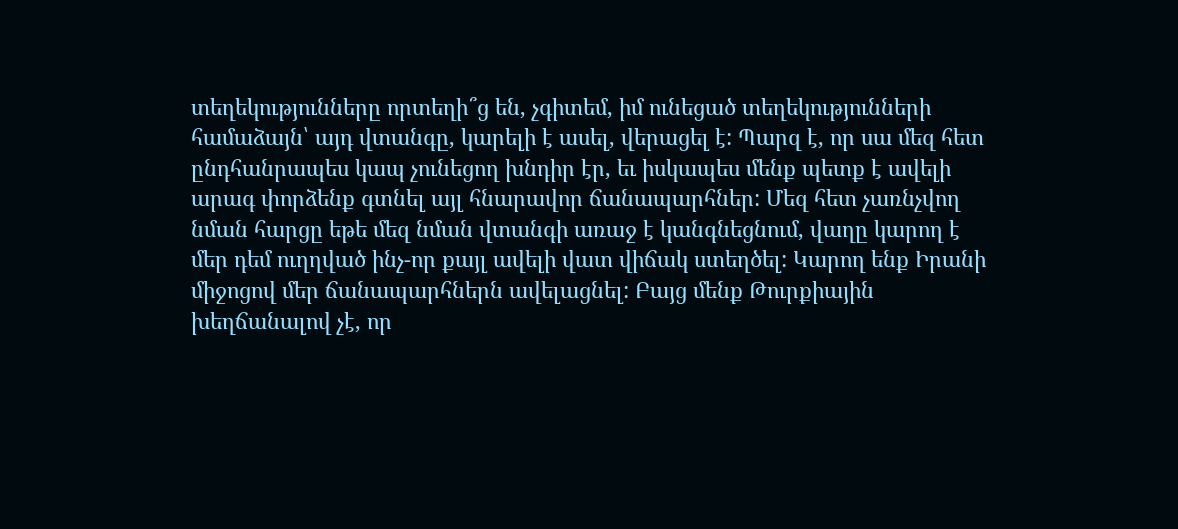տեղեկությունները որտեղի՞ց են, չգիտեմ, իմ ունեցած տեղեկությունների համաձայն՝ այդ վտանգը, կարելի է ասել, վերացել է: Պարզ է, որ սա մեզ հետ ընդհանրապես կապ չունեցող խնդիր էր, եւ իսկապես մենք պետք է ավելի արագ փորձենք գտնել այլ հնարավոր ճանապարհներ: Մեզ հետ չառնչվող նման հարցը եթե մեզ նման վտանգի առաջ է կանգնեցնում, վաղը կարող է մեր դեմ ուղղված ինչ-որ քայլ ավելի վատ վիճակ ստեղծել: Կարող ենք Իրանի միջոցով մեր ճանապարհներն ավելացնել: Բայց մենք Թուրքիային խեղճանալով չէ, որ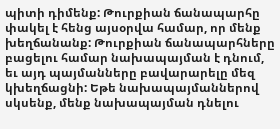պիտի դիմենք: Թուրքիան ճանապարհը փակել է հենց այսօրվա համար, որ մենք խեղճանանք: Թուրքիան ճանապարհները բացելու համար նախապայման է դնում, եւ այդ պայմանները բավարարելը մեզ կխեղճացնի: Եթե նախապայմաններով սկսենք, մենք նախապայման դնելու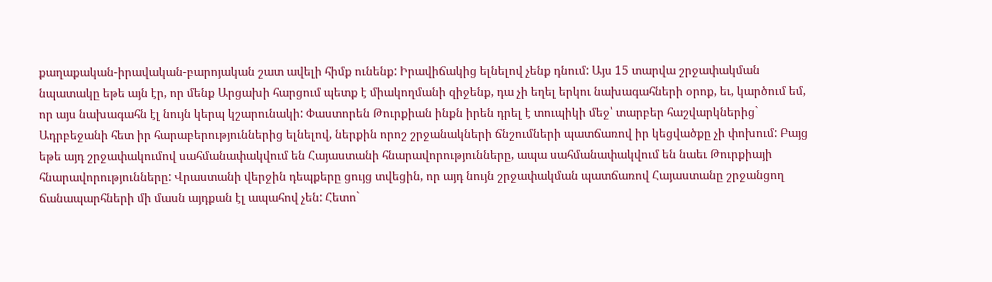քաղաքական-իրավական-բարոյական շատ ավելի հիմք ունենք: Իրավիճակից ելնելով չենք դնում: Այս 15 տարվա շրջափակման նպատակը եթե այն էր, որ մենք Արցախի հարցում պետք է միակողմանի զիջենք, դա չի եղել երկու նախագահների օրոք, եւ, կարծում եմ, որ այս նախագահն էլ նույն կերպ կշարունակի: Փաստորեն Թուրքիան ինքն իրեն դրել է տուպիկի մեջ՝ տարբեր հաշվարկներից` Ադրբեջանի հետ իր հարաբերություններից ելնելով, ներքին որոշ շրջանակների ճնշումների պատճառով իր կեցվածքը չի փոխում: Բայց եթե այդ շրջափակումով սահմանափակվում են Հայաստանի հնարավորությունները, ապա սահմանափակվում են նաեւ Թուրքիայի հնարավորությունները: Վրաստանի վերջին դեպքերը ցույց տվեցին, որ այդ նույն շրջափակման պատճառով Հայաստանը շրջանցող ճանապարհների մի մասն այդքան էլ ապահով չեն: Հետո`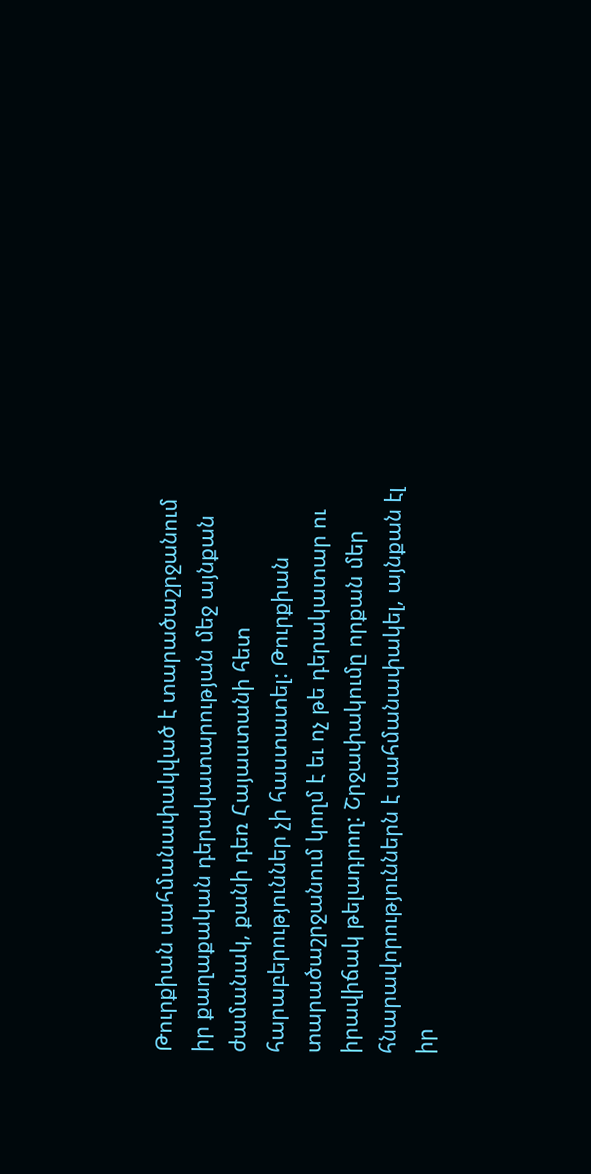Թուրքիան սահմանափակված է տարածաշրջանում իր քաղաքական դերակատարության մեջ այնքան ժամանակ, քանի դեռ Հայաստանի հետ հարաբերություններ չի հաստատել: Թուրքիան տարածաշրջանում կողմ է եւ ոչ թե դերակատար ու իրավիճակ թելադրող: Շրջափակումը որքան մեր հնարավորություններն է սահմանափակել, այնքան էլ իր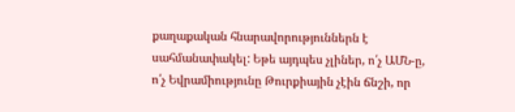քաղաքական հնարավորություններն է սահմանափակել: Եթե այդպես չլիներ, ո՛չ ԱՄՆ-ը, ո՛չ Եվրամիությունը Թուրքիային չէին ճնշի, որ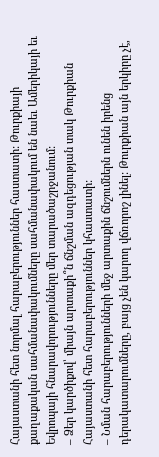Հայաստանի հետ նորմալ հարաբերություններ հաստատի: Թուրքիայի քաղաքական սահմանափակումները սահմանափակում են նաեւ Ամերիկայի եւ Եվրոպայի հնարավորությունները մեր տարածաշրջանում:
– Ձեր կարծիքով՝ միայն արտաքի՞ն ճնշման ազդեցության տակ Թուրքիան Հայաստանի հետ հարաբերություններ կհաստատի:
– Նման հարաբերությունների մեջ արտաքին ճնշումներն ունեն իրենց դերակատարումները, բայց չեն կարող վճռորոշ լինել: Թուրքիան այն երկիրը չէ,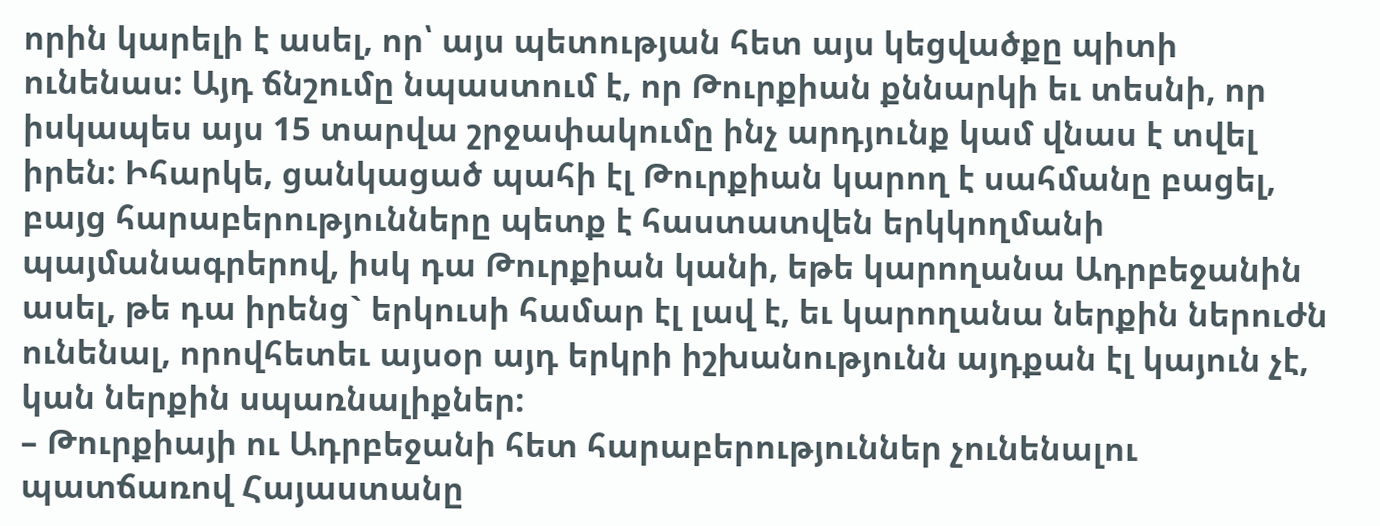որին կարելի է ասել, որ՝ այս պետության հետ այս կեցվածքը պիտի ունենաս: Այդ ճնշումը նպաստում է, որ Թուրքիան քննարկի եւ տեսնի, որ իսկապես այս 15 տարվա շրջափակումը ինչ արդյունք կամ վնաս է տվել իրեն: Իհարկե, ցանկացած պահի էլ Թուրքիան կարող է սահմանը բացել, բայց հարաբերությունները պետք է հաստատվեն երկկողմանի պայմանագրերով, իսկ դա Թուրքիան կանի, եթե կարողանա Ադրբեջանին ասել, թե դա իրենց` երկուսի համար էլ լավ է, եւ կարողանա ներքին ներուժն ունենալ, որովհետեւ այսօր այդ երկրի իշխանությունն այդքան էլ կայուն չէ, կան ներքին սպառնալիքներ:
– Թուրքիայի ու Ադրբեջանի հետ հարաբերություններ չունենալու պատճառով Հայաստանը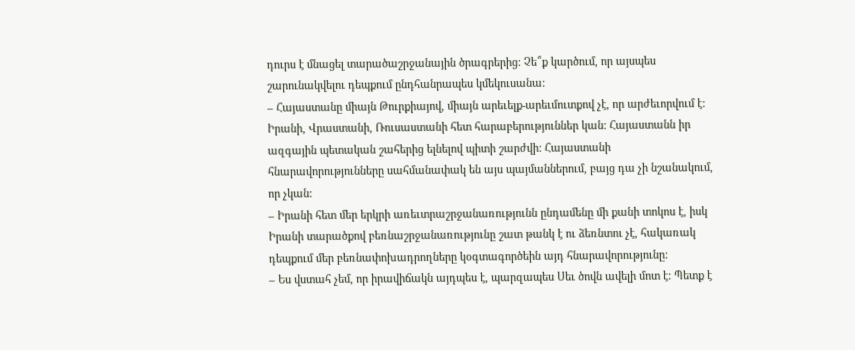դուրս է մնացել տարածաշրջանային ծրագրերից: Չե՞ք կարծում, որ այսպես շարունակվելու դեպքում ընդհանրապես կմեկուսանա:
– Հայաստանը միայն Թուրքիայով, միայն արեւելք-արեւմուտքով չէ, որ արժեւորվում է: Իրանի, Վրաստանի, Ռուսաստանի հետ հարաբերություններ կան: Հայաստանն իր ազգային պետական շահերից ելնելով պիտի շարժվի: Հայաստանի հնարավորությունները սահմանափակ են այս պայմաններում, բայց դա չի նշանակում, որ չկան:
– Իրանի հետ մեր երկրի առեւտրաշրջանառությունն ընդամենը մի քանի տոկոս է, իսկ Իրանի տարածքով բեռնաշրջանառությունը շատ թանկ է ու ձեռնտու չէ, հակառակ դեպքում մեր բեռնափոխադրողները կօգտագործեին այդ հնարավորությունը:
– Ես վստահ չեմ, որ իրավիճակն այդպես է, պարզապես Սեւ ծովն ավելի մոտ է: Պետք է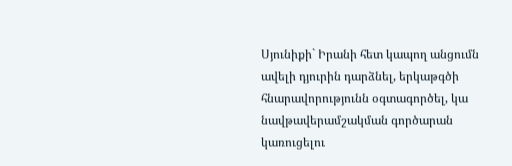Սյունիքի` Իրանի հետ կապող անցումն ավելի դյուրին դարձնել, երկաթգծի հնարավորությունն օգտագործել, կա նավթավերամշակման գործարան կառուցելու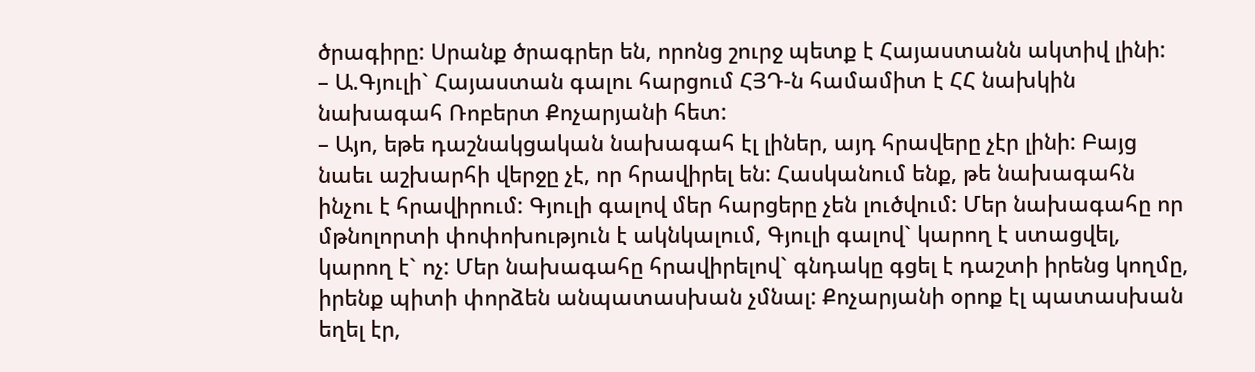ծրագիրը: Սրանք ծրագրեր են, որոնց շուրջ պետք է Հայաստանն ակտիվ լինի:
– Ա.Գյուլի` Հայաստան գալու հարցում ՀՅԴ-ն համամիտ է ՀՀ նախկին նախագահ Ռոբերտ Քոչարյանի հետ:
– Այո, եթե դաշնակցական նախագահ էլ լիներ, այդ հրավերը չէր լինի: Բայց նաեւ աշխարհի վերջը չէ, որ հրավիրել են: Հասկանում ենք, թե նախագահն ինչու է հրավիրում: Գյուլի գալով մեր հարցերը չեն լուծվում: Մեր նախագահը որ մթնոլորտի փոփոխություն է ակնկալում, Գյուլի գալով` կարող է ստացվել, կարող է` ոչ: Մեր նախագահը հրավիրելով` գնդակը գցել է դաշտի իրենց կողմը, իրենք պիտի փորձեն անպատասխան չմնալ: Քոչարյանի օրոք էլ պատասխան եղել էր,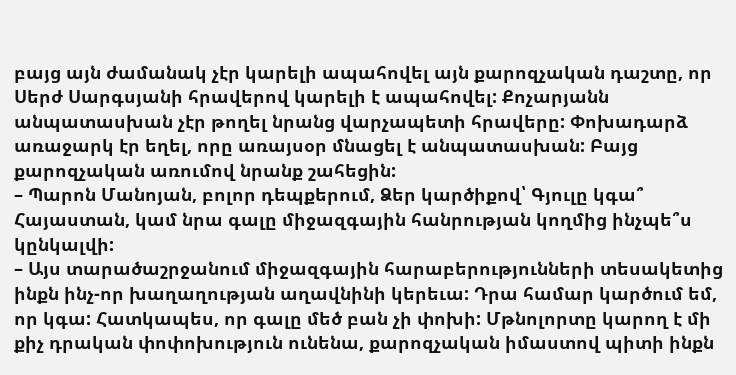բայց այն ժամանակ չէր կարելի ապահովել այն քարոզչական դաշտը, որ Սերժ Սարգսյանի հրավերով կարելի է ապահովել: Քոչարյանն անպատասխան չէր թողել նրանց վարչապետի հրավերը: Փոխադարձ առաջարկ էր եղել, որը առայսօր մնացել է անպատասխան: Բայց քարոզչական առումով նրանք շահեցին:
– Պարոն Մանոյան, բոլոր դեպքերում, Ձեր կարծիքով՝ Գյուլը կգա՞ Հայաստան, կամ նրա գալը միջազգային հանրության կողմից ինչպե՞ս կընկալվի:
– Այս տարածաշրջանում միջազգային հարաբերությունների տեսակետից ինքն ինչ-որ խաղաղության աղավնինի կերեւա: Դրա համար կարծում եմ, որ կգա: Հատկապես, որ գալը մեծ բան չի փոխի: Մթնոլորտը կարող է մի քիչ դրական փոփոխություն ունենա, քարոզչական իմաստով պիտի ինքն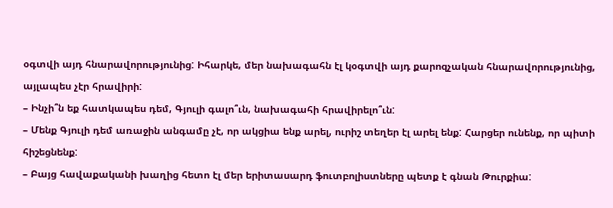օգտվի այդ հնարավորությունից: Իհարկե, մեր նախագահն էլ կօգտվի այդ քարոզչական հնարավորությունից, այլապես չէր հրավիրի:
– Ինչի՞ն եք հատկապես դեմ, Գյուլի գալո՞ւն, նախագահի հրավիրելո՞ւն:
– Մենք Գյուլի դեմ առաջին անգամը չէ, որ ակցիա ենք արել, ուրիշ տեղեր էլ արել ենք: Հարցեր ունենք, որ պիտի հիշեցնենք:
– Բայց հավաքականի խաղից հետո էլ մեր երիտասարդ ֆուտբոլիստները պետք է գնան Թուրքիա: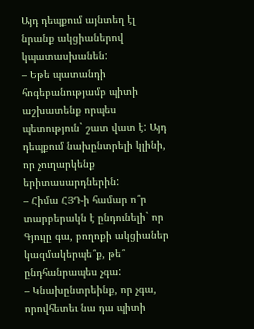Այդ դեպքում այնտեղ էլ նրանք ակցիաներով կպատասխանեն:
– Եթե պատանդի հոգեբանությամբ պիտի աշխատենք որպես պետություն` շատ վատ է: Այդ դեպքում նախընտրելի կլինի, որ չուղարկենք երիտասարդներին:
– Հիմա ՀՅԴ-ի համար ո՞ր տարբերակն է ընդունելի` որ Գյուլը գա, բողոքի ակցիաներ կազմակերպե՞ք, թե՞ ընդհանրապես չգա:
– Կնախընտրեինք, որ չգա, որովհետեւ նա դա պիտի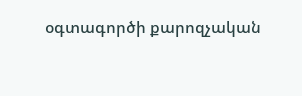օգտագործի քարոզչական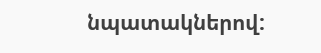նպատակներով: